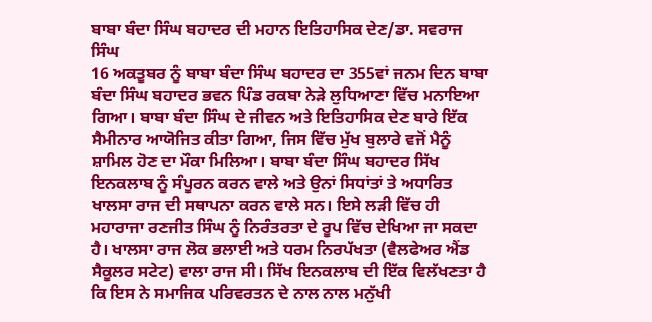ਬਾਬਾ ਬੰਦਾ ਸਿੰਘ ਬਹਾਦਰ ਦੀ ਮਹਾਨ ਇਤਿਹਾਸਿਕ ਦੇਣ/ਡਾ. ਸਵਰਾਜ ਸਿੰਘ
16 ਅਕਤੂਬਰ ਨੂੰ ਬਾਬਾ ਬੰਦਾ ਸਿੰਘ ਬਹਾਦਰ ਦਾ 355ਵਾਂ ਜਨਮ ਦਿਨ ਬਾਬਾ ਬੰਦਾ ਸਿੰਘ ਬਹਾਦਰ ਭਵਨ ਪਿੰਡ ਰਕਬਾ ਨੇੜੇ ਲੁਧਿਆਣਾ ਵਿੱਚ ਮਨਾਇਆ ਗਿਆ। ਬਾਬਾ ਬੰਦਾ ਸਿੰਘ ਦੇ ਜੀਵਨ ਅਤੇ ਇਤਿਹਾਸਿਕ ਦੇਣ ਬਾਰੇ ਇੱਕ ਸੈਮੀਨਾਰ ਆਯੋਜਿਤ ਕੀਤਾ ਗਿਆ, ਜਿਸ ਵਿੱਚ ਮੁੱਖ ਬੁਲਾਰੇ ਵਜੋਂ ਮੈਨੂੰ ਸ਼ਾਮਿਲ ਹੋਣ ਦਾ ਮੌਕਾ ਮਿਲਿਆ। ਬਾਬਾ ਬੰਦਾ ਸਿੰਘ ਬਹਾਦਰ ਸਿੱਖ ਇਨਕਲਾਬ ਨੂੰ ਸੰਪੂਰਨ ਕਰਨ ਵਾਲੇ ਅਤੇ ਉਨਾਂ ਸਿਧਾਂਤਾਂ ਤੇ ਅਧਾਰਿਤ ਖਾਲਸਾ ਰਾਜ ਦੀ ਸਥਾਪਨਾ ਕਰਨ ਵਾਲੇ ਸਨ। ਇਸੇ ਲੜੀ ਵਿੱਚ ਹੀ ਮਹਾਰਾਜਾ ਰਣਜੀਤ ਸਿੰਘ ਨੂੰ ਨਿਰੰਤਰਤਾ ਦੇ ਰੂਪ ਵਿੱਚ ਦੇਖਿਆ ਜਾ ਸਕਦਾ ਹੈ। ਖਾਲਸਾ ਰਾਜ ਲੋਕ ਭਲਾਈ ਅਤੇ ਧਰਮ ਨਿਰਪੱਖਤਾ (ਵੈਲਫੇਅਰ ਐਂਡ ਸੈਕੂਲਰ ਸਟੇਟ) ਵਾਲਾ ਰਾਜ ਸੀ। ਸਿੱਖ ਇਨਕਲਾਬ ਦੀ ਇੱਕ ਵਿਲੱਖਣਤਾ ਹੈ ਕਿ ਇਸ ਨੇ ਸਮਾਜਿਕ ਪਰਿਵਰਤਨ ਦੇ ਨਾਲ ਨਾਲ ਮਨੁੱਖੀ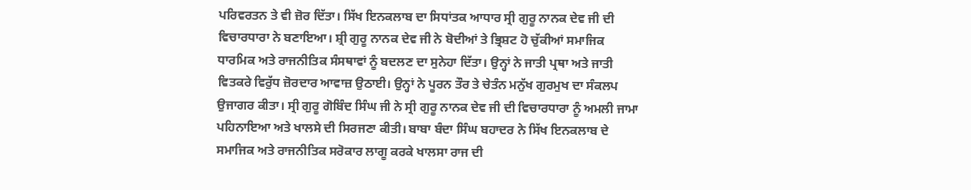ਪਰਿਵਰਤਨ ਤੇ ਵੀ ਜ਼ੋਰ ਦਿੱਤਾ। ਸਿੱਖ ਇਨਕਲਾਬ ਦਾ ਸਿਧਾਂਤਕ ਆਧਾਰ ਸ੍ਰੀ ਗੁਰੂ ਨਾਨਕ ਦੇਵ ਜੀ ਦੀ ਵਿਚਾਰਧਾਰਾ ਨੇ ਬਣਾਇਆ। ਸ਼੍ਰੀ ਗੁਰੂ ਨਾਨਕ ਦੇਵ ਜੀ ਨੇ ਬੋਦੀਆਂ ਤੇ ਭ੍ਰਿਸ਼ਟ ਹੋ ਚੁੱਕੀਆਂ ਸਮਾਜਿਕ ਧਾਰਮਿਕ ਅਤੇ ਰਾਜਨੀਤਿਕ ਸੰਸਥਾਵਾਂ ਨੂੰ ਬਦਲਣ ਦਾ ਸੁਨੇਹਾ ਦਿੱਤਾ। ਉਨ੍ਹਾਂ ਨੇ ਜਾਤੀ ਪ੍ਰਥਾ ਅਤੇ ਜਾਤੀ ਵਿਤਕਰੇ ਵਿਰੁੱਧ ਜ਼ੋਰਦਾਰ ਆਵਾਜ਼ ਉਠਾਈ। ਉਨ੍ਹਾਂ ਨੇ ਪੂਰਨ ਤੌਰ ਤੇ ਚੇਤੰਨ ਮਨੁੱਖ ਗੁਰਮੁਖ ਦਾ ਸੰਕਲਪ ਉਜਾਗਰ ਕੀਤਾ। ਸ੍ਰੀ ਗੁਰੂ ਗੋਬਿੰਦ ਸਿੰਘ ਜੀ ਨੇ ਸ੍ਰੀ ਗੁਰੂ ਨਾਨਕ ਦੇਵ ਜੀ ਦੀ ਵਿਚਾਰਧਾਰਾ ਨੂੰ ਅਮਲੀ ਜਾਮਾ ਪਹਿਨਾਇਆ ਅਤੇ ਖਾਲਸੇ ਦੀ ਸਿਰਜਣਾ ਕੀਤੀ। ਬਾਬਾ ਬੰਦਾ ਸਿੰਘ ਬਹਾਦਰ ਨੇ ਸਿੱਖ ਇਨਕਲਾਬ ਦੇ ਸਮਾਜਿਕ ਅਤੇ ਰਾਜਨੀਤਿਕ ਸਰੋਕਾਰ ਲਾਗੂ ਕਰਕੇ ਖਾਲਸਾ ਰਾਜ ਦੀ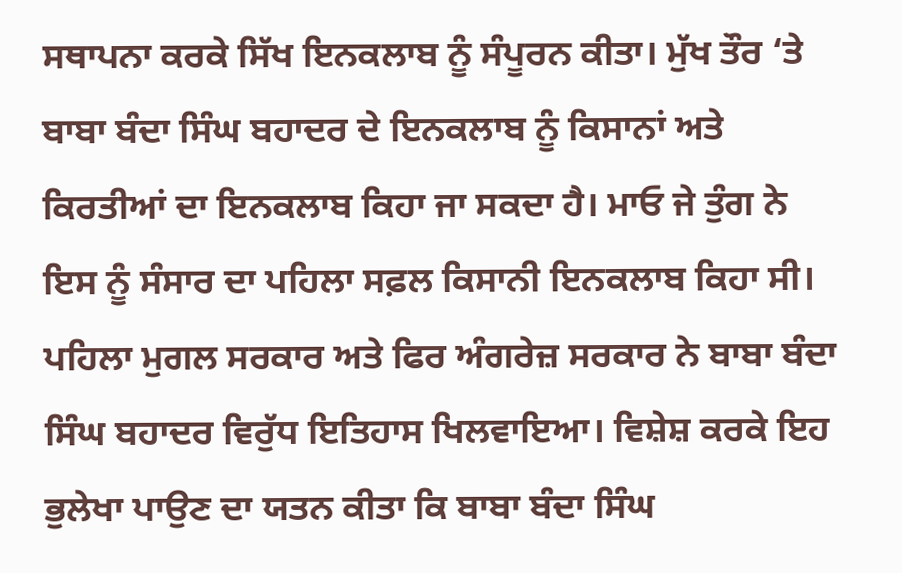ਸਥਾਪਨਾ ਕਰਕੇ ਸਿੱਖ ਇਨਕਲਾਬ ਨੂੰ ਸੰਪੂਰਨ ਕੀਤਾ। ਮੁੱਖ ਤੌਰ ‘ਤੇ ਬਾਬਾ ਬੰਦਾ ਸਿੰਘ ਬਹਾਦਰ ਦੇ ਇਨਕਲਾਬ ਨੂੰ ਕਿਸਾਨਾਂ ਅਤੇ ਕਿਰਤੀਆਂ ਦਾ ਇਨਕਲਾਬ ਕਿਹਾ ਜਾ ਸਕਦਾ ਹੈ। ਮਾਓ ਜੇ ਤੁੰਗ ਨੇ ਇਸ ਨੂੰ ਸੰਸਾਰ ਦਾ ਪਹਿਲਾ ਸਫ਼ਲ ਕਿਸਾਨੀ ਇਨਕਲਾਬ ਕਿਹਾ ਸੀ।
ਪਹਿਲਾ ਮੁਗਲ ਸਰਕਾਰ ਅਤੇ ਫਿਰ ਅੰਗਰੇਜ਼ ਸਰਕਾਰ ਨੇ ਬਾਬਾ ਬੰਦਾ ਸਿੰਘ ਬਹਾਦਰ ਵਿਰੁੱਧ ਇਤਿਹਾਸ ਖਿਲਵਾਇਆ। ਵਿਸ਼ੇਸ਼ ਕਰਕੇ ਇਹ ਭੁਲੇਖਾ ਪਾਉਣ ਦਾ ਯਤਨ ਕੀਤਾ ਕਿ ਬਾਬਾ ਬੰਦਾ ਸਿੰਘ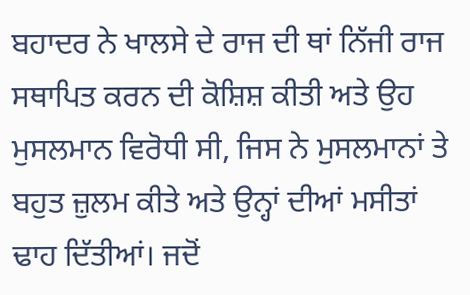ਬਹਾਦਰ ਨੇ ਖਾਲਸੇ ਦੇ ਰਾਜ ਦੀ ਥਾਂ ਨਿੱਜੀ ਰਾਜ ਸਥਾਪਿਤ ਕਰਨ ਦੀ ਕੋਸ਼ਿਸ਼ ਕੀਤੀ ਅਤੇ ਉਹ ਮੁਸਲਮਾਨ ਵਿਰੋਧੀ ਸੀ, ਜਿਸ ਨੇ ਮੁਸਲਮਾਨਾਂ ਤੇ ਬਹੁਤ ਜ਼ੁਲਮ ਕੀਤੇ ਅਤੇ ਉਨ੍ਹਾਂ ਦੀਆਂ ਮਸੀਤਾਂ ਢਾਹ ਦਿੱਤੀਆਂ। ਜਦੋਂ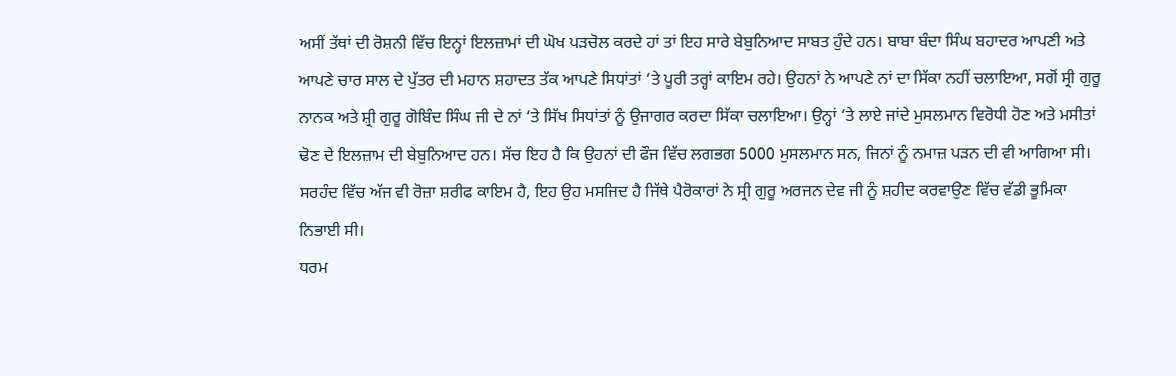ਅਸੀਂ ਤੱਥਾਂ ਦੀ ਰੋਸ਼ਨੀ ਵਿੱਚ ਇਨ੍ਹਾਂ ਇਲਜ਼ਾਮਾਂ ਦੀ ਘੋਖ ਪੜਚੋਲ ਕਰਦੇ ਹਾਂ ਤਾਂ ਇਹ ਸਾਰੇ ਬੇਬੁਨਿਆਦ ਸਾਬਤ ਹੁੰਦੇ ਹਨ। ਬਾਬਾ ਬੰਦਾ ਸਿੰਘ ਬਹਾਦਰ ਆਪਣੀ ਅਤੇ ਆਪਣੇ ਚਾਰ ਸਾਲ ਦੇ ਪੁੱਤਰ ਦੀ ਮਹਾਨ ਸ਼ਹਾਦਤ ਤੱਕ ਆਪਣੇ ਸਿਧਾਂਤਾਂ ‘ਤੇ ਪੂਰੀ ਤਰ੍ਹਾਂ ਕਾਇਮ ਰਹੇ। ਉਹਨਾਂ ਨੇ ਆਪਣੇ ਨਾਂ ਦਾ ਸਿੱਕਾ ਨਹੀਂ ਚਲਾਇਆ, ਸਗੋਂ ਸ੍ਰੀ ਗੁਰੂ ਨਾਨਕ ਅਤੇ ਸ਼੍ਰੀ ਗੁਰੂ ਗੋਬਿੰਦ ਸਿੰਘ ਜੀ ਦੇ ਨਾਂ ‘ਤੇ ਸਿੱਖ ਸਿਧਾਂਤਾਂ ਨੂੰ ਉਜਾਗਰ ਕਰਦਾ ਸਿੱਕਾ ਚਲਾਇਆ। ਉਨ੍ਹਾਂ ‘ਤੇ ਲਾਏ ਜਾਂਦੇ ਮੁਸਲਮਾਨ ਵਿਰੋਧੀ ਹੋਣ ਅਤੇ ਮਸੀਤਾਂ ਢੋਣ ਦੇ ਇਲਜ਼ਾਮ ਦੀ ਬੇਬੁਨਿਆਦ ਹਨ। ਸੱਚ ਇਹ ਹੈ ਕਿ ਉਹਨਾਂ ਦੀ ਫੌਜ ਵਿੱਚ ਲਗਭਗ 5000 ਮੁਸਲਮਾਨ ਸਨ, ਜਿਨਾਂ ਨੂੰ ਨਮਾਜ਼ ਪੜਨ ਦੀ ਵੀ ਆਗਿਆ ਸੀ। ਸਰਹੰਦ ਵਿੱਚ ਅੱਜ ਵੀ ਰੋਜ਼ਾ ਸ਼ਰੀਫ ਕਾਇਮ ਹੈ, ਇਹ ਉਹ ਮਸਜਿਦ ਹੈ ਜਿੱਥੇ ਪੈਰੋਕਾਰਾਂ ਨੇ ਸ੍ਰੀ ਗੁਰੂ ਅਰਜਨ ਦੇਵ ਜੀ ਨੂੰ ਸ਼ਹੀਦ ਕਰਵਾਉਣ ਵਿੱਚ ਵੱਡੀ ਭੂਮਿਕਾ ਨਿਭਾਈ ਸੀ।
ਧਰਮ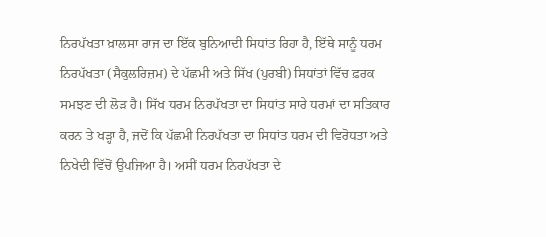ਨਿਰਪੱਖਤਾ ਖ਼ਾਲਸਾ ਰਾਜ ਦਾ ਇੱਕ ਬੁਨਿਆਦੀ ਸਿਧਾਂਤ ਰਿਹਾ ਹੈ, ਇੱਥੇ ਸਾਨੂੰ ਧਰਮ ਨਿਰਪੱਖਤਾ (ਸੈਕੁਲਰਿਜ਼ਮ) ਦੇ ਪੱਛਮੀ ਅਤੇ ਸਿੱਖ (ਪੁਰਬੀ) ਸਿਧਾਂਤਾਂ ਵਿੱਚ ਫ਼ਰਕ ਸਮਝਣ ਦੀ ਲੋੜ ਹੈ। ਸਿੱਖ ਧਰਮ ਨਿਰਪੱਖਤਾ ਦਾ ਸਿਧਾਂਤ ਸਾਰੇ ਧਰਮਾਂ ਦਾ ਸਤਿਕਾਰ ਕਰਨ ਤੇ ਖੜ੍ਹਾ ਹੈ, ਜਦੋਂ ਕਿ ਪੱਛਮੀ ਨਿਰਪੱਖਤਾ ਦਾ ਸਿਧਾਂਤ ਧਰਮ ਦੀ ਵਿਰੋਧਤਾ ਅਤੇ ਨਿਖੇਦੀ ਵਿੱਚੋਂ ਉਪਜਿਆ ਹੈ। ਅਸੀਂ ਧਰਮ ਨਿਰਪੱਖਤਾ ਦੇ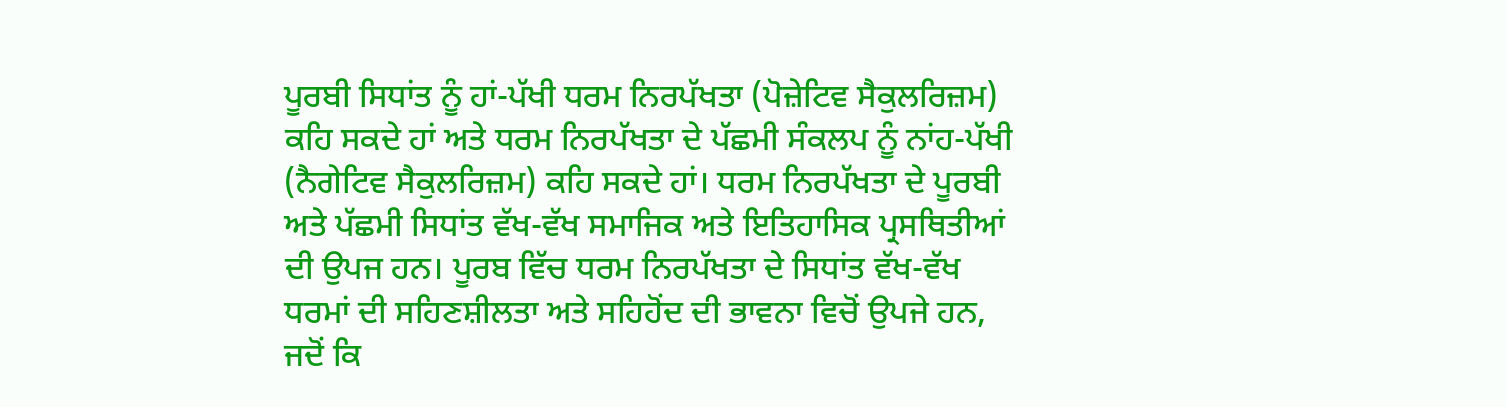ਪੂਰਬੀ ਸਿਧਾਂਤ ਨੂੰ ਹਾਂ-ਪੱਖੀ ਧਰਮ ਨਿਰਪੱਖਤਾ (ਪੋਜ਼ੇਟਿਵ ਸੈਕੁਲਰਿਜ਼ਮ) ਕਹਿ ਸਕਦੇ ਹਾਂ ਅਤੇ ਧਰਮ ਨਿਰਪੱਖਤਾ ਦੇ ਪੱਛਮੀ ਸੰਕਲਪ ਨੂੰ ਨਾਂਹ-ਪੱਖੀ (ਨੈਗੇਟਿਵ ਸੈਕੁਲਰਿਜ਼ਮ) ਕਹਿ ਸਕਦੇ ਹਾਂ। ਧਰਮ ਨਿਰਪੱਖਤਾ ਦੇ ਪੂਰਬੀ ਅਤੇ ਪੱਛਮੀ ਸਿਧਾਂਤ ਵੱਖ-ਵੱਖ ਸਮਾਜਿਕ ਅਤੇ ਇਤਿਹਾਸਿਕ ਪ੍ਰਸਥਿਤੀਆਂ ਦੀ ਉਪਜ ਹਨ। ਪੂਰਬ ਵਿੱਚ ਧਰਮ ਨਿਰਪੱਖਤਾ ਦੇ ਸਿਧਾਂਤ ਵੱਖ-ਵੱਖ ਧਰਮਾਂ ਦੀ ਸਹਿਣਸ਼ੀਲਤਾ ਅਤੇ ਸਹਿਹੋਂਦ ਦੀ ਭਾਵਨਾ ਵਿਚੋਂ ਉਪਜੇ ਹਨ, ਜਦੋਂ ਕਿ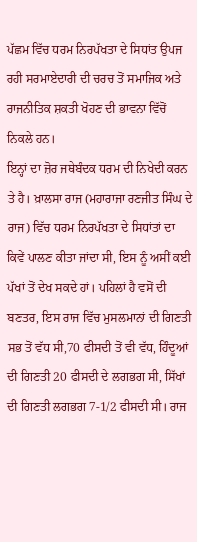ਪੱਛਮ ਵਿੱਚ ਧਰਮ ਨਿਰਪੱਖਤਾ ਦੇ ਸਿਧਾਂਤ ਉਪਜ ਰਹੀ ਸਰਮਾਏਦਾਰੀ ਦੀ ਚਰਚ ਤੋਂ ਸਮਾਜਿਕ ਅਤੇ ਰਾਜਨੀਤਿਕ ਸ਼ਕਤੀ ਖੋਹਣ ਦੀ ਭਾਵਨਾ ਵਿੱਚੋਂ ਨਿਕਲੇ ਹਨ।
ਇਨ੍ਹਾਂ ਦਾ ਜ਼ੋਰ ਜਥੇਬੰਦਕ ਧਰਮ ਦੀ ਨਿਖੇਦੀ ਕਰਨ ਤੇ ਹੈ। ਖ਼ਾਲਸਾ ਰਾਜ (ਮਹਾਰਾਜਾ ਰਣਜੀਤ ਸਿੰਘ ਦੇ ਰਾਜ) ਵਿੱਚ ਧਰਮ ਨਿਰਪੱਖਤਾ ਦੇ ਸਿਧਾਂਤਾਂ ਦਾ ਕਿਵੇਂ ਪਾਲਣ ਕੀਤਾ ਜਾਂਦਾ ਸੀ, ਇਸ ਨੂੰ ਅਸੀਂ ਕਈ ਪੱਖਾਂ ਤੋਂ ਦੇਖ ਸਕਦੇ ਹਾਂ। ਪਹਿਲਾਂ ਹੈ ਵਸੋਂ ਦੀ ਬਣਤਰ, ਇਸ ਰਾਜ ਵਿੱਚ ਮੁਸਲਮਾਨਾਂ ਦੀ ਗਿਣਤੀ ਸਭ ਤੋਂ ਵੱਧ ਸੀ,70 ਫੀਸਦੀ ਤੋਂ ਵੀ ਵੱਧ, ਹਿੰਦੂਆਂ ਦੀ ਗਿਣਤੀ 20 ਫੀਸਦੀ ਦੇ ਲਗਭਗ ਸੀ, ਸਿੱਖਾਂ ਦੀ ਗਿਣਤੀ ਲਗਭਗ 7-1/2 ਫੀਸਦੀ ਸੀ। ਰਾਜ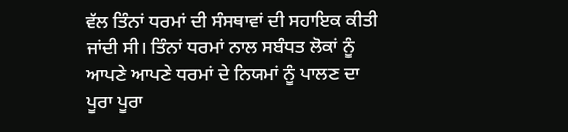ਵੱਲ ਤਿੰਨਾਂ ਧਰਮਾਂ ਦੀ ਸੰਸਥਾਵਾਂ ਦੀ ਸਹਾਇਕ ਕੀਤੀ ਜਾਂਦੀ ਸੀ। ਤਿੰਨਾਂ ਧਰਮਾਂ ਨਾਲ ਸਬੰਧਤ ਲੋਕਾਂ ਨੂੰ ਆਪਣੇ ਆਪਣੇ ਧਰਮਾਂ ਦੇ ਨਿਯਮਾਂ ਨੂੰ ਪਾਲਣ ਦਾ ਪੂਰਾ ਪੂਰਾ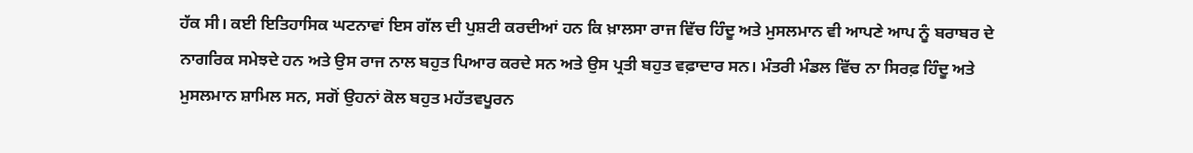ਹੱਕ ਸੀ। ਕਈ ਇਤਿਹਾਸਿਕ ਘਟਨਾਵਾਂ ਇਸ ਗੱਲ ਦੀ ਪੁਸ਼ਟੀ ਕਰਦੀਆਂ ਹਨ ਕਿ ਖ਼ਾਲਸਾ ਰਾਜ ਵਿੱਚ ਹਿੰਦੂ ਅਤੇ ਮੁਸਲਮਾਨ ਵੀ ਆਪਣੇ ਆਪ ਨੂੰ ਬਰਾਬਰ ਦੇ ਨਾਗਰਿਕ ਸਮੇਝਦੇ ਹਨ ਅਤੇ ਉਸ ਰਾਜ ਨਾਲ ਬਹੁਤ ਪਿਆਰ ਕਰਦੇ ਸਨ ਅਤੇ ਉਸ ਪ੍ਰਤੀ ਬਹੁਤ ਵਫ਼ਾਦਾਰ ਸਨ। ਮੰਤਰੀ ਮੰਡਲ ਵਿੱਚ ਨਾ ਸਿਰਫ਼ ਹਿੰਦੂ ਅਤੇ ਮੁਸਲਮਾਨ ਸ਼ਾਮਿਲ ਸਨ, ਸਗੋਂ ਉਹਨਾਂ ਕੋਲ ਬਹੁਤ ਮਹੱਤਵਪੂਰਨ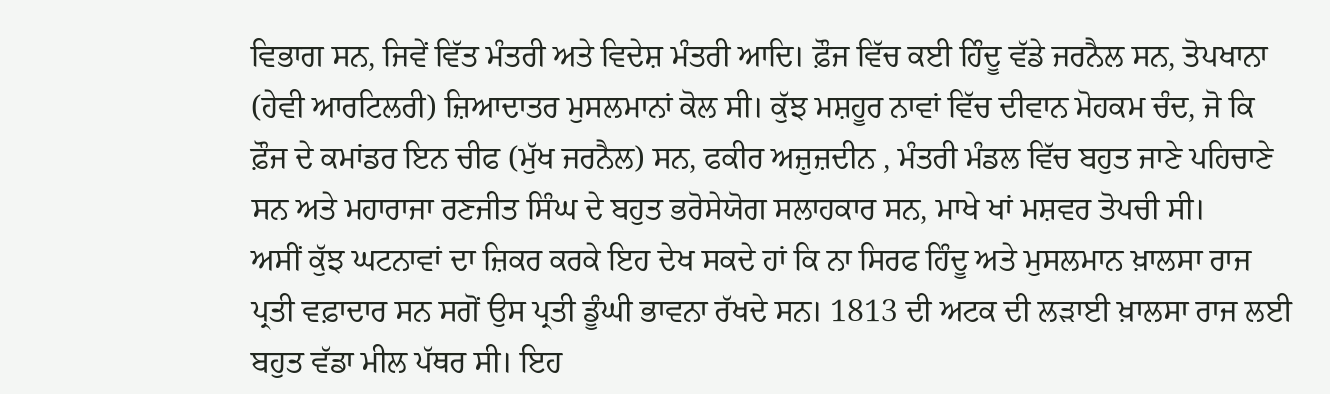ਵਿਭਾਗ ਸਨ, ਜਿਵੇਂ ਵਿੱਤ ਮੰਤਰੀ ਅਤੇ ਵਿਦੇਸ਼ ਮੰਤਰੀ ਆਦਿ। ਫ਼ੌਜ ਵਿੱਚ ਕਈ ਹਿੰਦੂ ਵੱਡੇ ਜਰਨੈਲ ਸਨ, ਤੋਪਖਾਨਾ (ਹੇਵੀ ਆਰਟਿਲਰੀ) ਜ਼ਿਆਦਾਤਰ ਮੁਸਲਮਾਨਾਂ ਕੋਲ ਸੀ। ਕੁੱਝ ਮਸ਼ਹੂਰ ਨਾਵਾਂ ਵਿੱਚ ਦੀਵਾਨ ਮੋਹਕਮ ਚੰਦ, ਜੋ ਕਿ ਫ਼ੌਜ ਦੇ ਕਮਾਂਡਰ ਇਨ ਚੀਫ (ਮੁੱਖ ਜਰਨੈਲ) ਸਨ, ਫਕੀਰ ਅਜ਼ੁਜ਼ਦੀਨ , ਮੰਤਰੀ ਮੰਡਲ ਵਿੱਚ ਬਹੁਤ ਜਾਣੇ ਪਹਿਚਾਣੇ ਸਨ ਅਤੇ ਮਹਾਰਾਜਾ ਰਣਜੀਤ ਸਿੰਘ ਦੇ ਬਹੁਤ ਭਰੋਸੇਯੋਗ ਸਲਾਹਕਾਰ ਸਨ, ਮਾਖੇ ਖਾਂ ਮਸ਼ਵਰ ਤੋਪਚੀ ਸੀ।
ਅਸੀਂ ਕੁੱਝ ਘਟਨਾਵਾਂ ਦਾ ਜ਼ਿਕਰ ਕਰਕੇ ਇਹ ਦੇਖ ਸਕਦੇ ਹਾਂ ਕਿ ਨਾ ਸਿਰਫ ਹਿੰਦੂ ਅਤੇ ਮੁਸਲਮਾਨ ਖ਼ਾਲਸਾ ਰਾਜ ਪ੍ਰਤੀ ਵਫ਼ਾਦਾਰ ਸਨ ਸਗੋਂ ਉਸ ਪ੍ਰਤੀ ਡੂੰਘੀ ਭਾਵਨਾ ਰੱਖਦੇ ਸਨ। 1813 ਦੀ ਅਟਕ ਦੀ ਲੜਾਈ ਖ਼ਾਲਸਾ ਰਾਜ ਲਈ ਬਹੁਤ ਵੱਡਾ ਮੀਲ ਪੱਥਰ ਸੀ। ਇਹ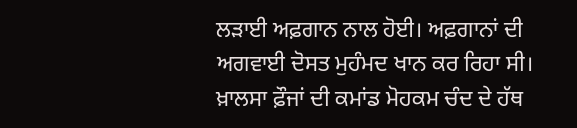ਲੜਾਈ ਅਫ਼ਗਾਨ ਨਾਲ ਹੋਈ। ਅਫ਼ਗਾਨਾਂ ਦੀ ਅਗਵਾਈ ਦੋਸਤ ਮੁਹੰਮਦ ਖਾਨ ਕਰ ਰਿਹਾ ਸੀ। ਖ਼ਾਲਸਾ ਫ਼ੌਜਾਂ ਦੀ ਕਮਾਂਡ ਮੋਹਕਮ ਚੰਦ ਦੇ ਹੱਥ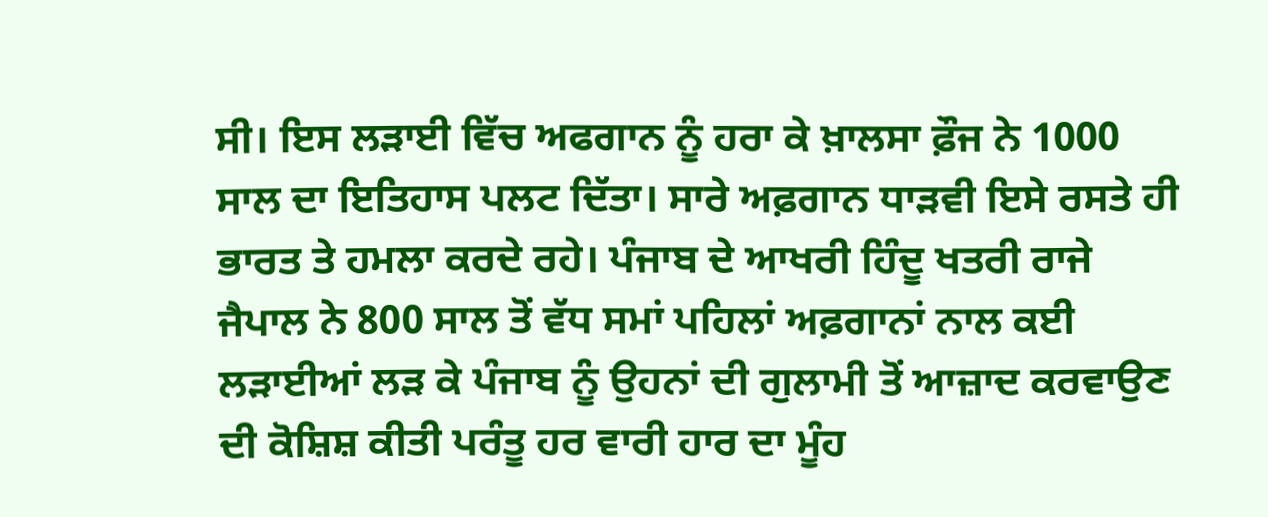ਸੀ। ਇਸ ਲੜਾਈ ਵਿੱਚ ਅਫਗਾਨ ਨੂੰ ਹਰਾ ਕੇ ਖ਼ਾਲਸਾ ਫ਼ੌਜ ਨੇ 1000 ਸਾਲ ਦਾ ਇਤਿਹਾਸ ਪਲਟ ਦਿੱਤਾ। ਸਾਰੇ ਅਫ਼ਗਾਨ ਧਾੜਵੀ ਇਸੇ ਰਸਤੇ ਹੀ ਭਾਰਤ ਤੇ ਹਮਲਾ ਕਰਦੇ ਰਹੇ। ਪੰਜਾਬ ਦੇ ਆਖਰੀ ਹਿੰਦੂ ਖਤਰੀ ਰਾਜੇ ਜੈਪਾਲ ਨੇ 800 ਸਾਲ ਤੋਂ ਵੱਧ ਸਮਾਂ ਪਹਿਲਾਂ ਅਫ਼ਗਾਨਾਂ ਨਾਲ ਕਈ ਲੜਾਈਆਂ ਲੜ ਕੇ ਪੰਜਾਬ ਨੂੰ ਉਹਨਾਂ ਦੀ ਗੁਲਾਮੀ ਤੋਂ ਆਜ਼ਾਦ ਕਰਵਾਉਣ ਦੀ ਕੋਸ਼ਿਸ਼ ਕੀਤੀ ਪਰੰਤੂ ਹਰ ਵਾਰੀ ਹਾਰ ਦਾ ਮੂੰਹ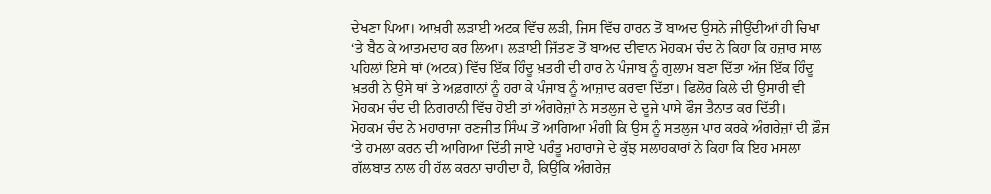ਦੇਖਣਾ ਪਿਆ। ਆਖ਼ਰੀ ਲੜਾਈ ਅਟਕ ਵਿੱਚ ਲੜੀ, ਜਿਸ ਵਿੱਚ ਹਾਰਨ ਤੋਂ ਬਾਅਦ ਉਸਨੇ ਜੀਉਂਦੀਆਂ ਹੀ ਚਿਖਾ ‘ਤੇ ਬੈਠ ਕੇ ਆਤਮਦਾਹ ਕਰ ਲਿਆ। ਲੜਾਈ ਜਿੱਤਣ ਤੋਂ ਬਾਅਦ ਦੀਵਾਨ ਮੋਹਕਮ ਚੰਦ ਨੇ ਕਿਹਾ ਕਿ ਹਜ਼ਾਰ ਸਾਲ ਪਹਿਲਾਂ ਇਸੇ ਥਾਂ (ਅਟਕ) ਵਿੱਚ ਇੱਕ ਹਿੰਦੂ ਖ਼ਤਰੀ ਦੀ ਹਾਰ ਨੇ ਪੰਜਾਬ ਨੂੰ ਗੁਲਾਮ ਬਣਾ ਦਿੱਤਾ ਅੱਜ ਇੱਕ ਹਿੰਦੂ ਖ਼ਤਰੀ ਨੇ ਉਸੇ ਥਾਂ ਤੇ ਅਫ਼ਗਾਨਾਂ ਨੂੰ ਹਰਾ ਕੇ ਪੰਜਾਬ ਨੂੰ ਆਜ਼ਾਦ ਕਰਵਾ ਦਿੱਤਾ। ਫਿਲੋਰ ਕਿਲੇ ਦੀ ਉਸਾਰੀ ਵੀ ਮੋਹਕਮ ਚੰਦ ਦੀ ਨਿਗਰਾਨੀ ਵਿੱਚ ਹੋਈ ਤਾਂ ਅੰਗਰੇਜ਼ਾਂ ਨੇ ਸਤਲੁਜ ਦੇ ਦੂਜੇ ਪਾਸੇ ਫੌਜ ਤੈਨਾਤ ਕਰ ਦਿੱਤੀ।
ਮੋਹਕਮ ਚੰਦ ਨੇ ਮਹਾਰਾਜਾ ਰਣਜੀਤ ਸਿੰਘ ਤੋਂ ਆਗਿਆ ਮੰਗੀ ਕਿ ਉਸ ਨੂੰ ਸਤਲੁਜ ਪਾਰ ਕਰਕੇ ਅੰਗਰੇਜ਼ਾਂ ਦੀ ਫ਼ੌਜ ‘ਤੇ ਹਮਲਾ ਕਰਨ ਦੀ ਆਗਿਆ ਦਿੱਤੀ ਜਾਏ ਪਰੰਤੂ ਮਹਾਰਾਜੇ ਦੇ ਕੁੱਝ ਸਲਾਹਕਾਰਾਂ ਨੇ ਕਿਹਾ ਕਿ ਇਹ ਮਸਲਾ ਗੱਲਬਾਤ ਨਾਲ ਹੀ ਹੱਲ ਕਰਨਾ ਚਾਹੀਦਾ ਹੈ, ਕਿਉਂਕਿ ਅੰਗਰੇਜ਼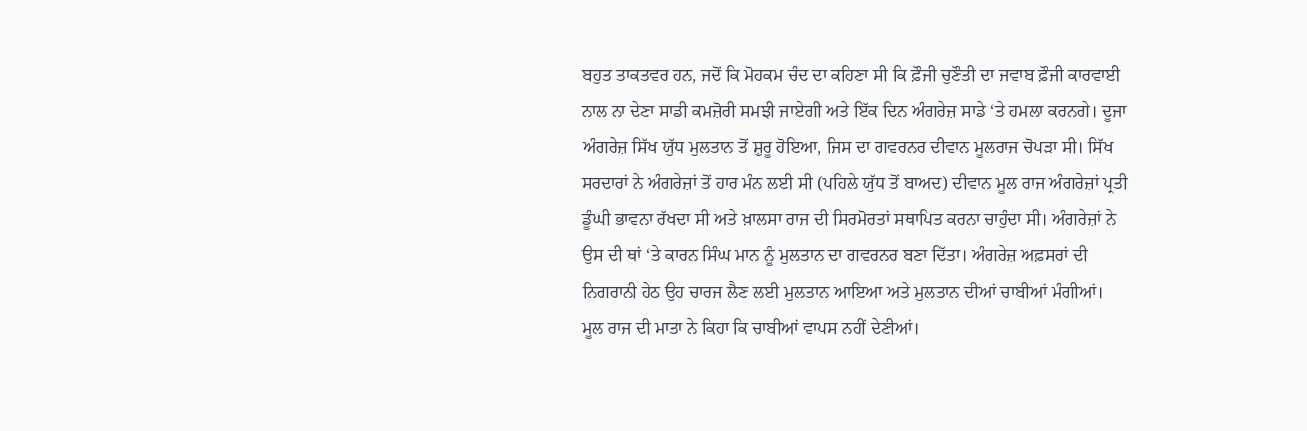ਬਹੁਤ ਤਾਕਤਵਰ ਹਨ, ਜਦੋਂ ਕਿ ਮੋਹਕਮ ਚੰਦ ਦਾ ਕਹਿਣਾ ਸੀ ਕਿ ਫ਼ੌਜੀ ਚੁਣੌਤੀ ਦਾ ਜਵਾਬ ਫ਼ੌਜੀ ਕਾਰਵਾਈ ਨਾਲ ਨਾ ਦੇਣਾ ਸਾਡੀ ਕਮਜ਼ੋਰੀ ਸਮਝੀ ਜਾਏਗੀ ਅਤੇ ਇੱਕ ਦਿਨ ਅੰਗਰੇਜ਼ ਸਾਡੇ ‘ਤੇ ਹਮਲਾ ਕਰਨਗੇ। ਦੂਜਾ ਅੰਗਰੇਜ਼ ਸਿੱਖ ਯੁੱਧ ਮੁਲਤਾਨ ਤੋਂ ਸ਼ੁਰੂ ਹੋਇਆ, ਜਿਸ ਦਾ ਗਵਰਨਰ ਦੀਵਾਨ ਮੂਲਰਾਜ ਚੋਪੜਾ ਸੀ। ਸਿੱਖ ਸਰਦਾਰਾਂ ਨੇ ਅੰਗਰੇਜ਼ਾਂ ਤੋਂ ਹਾਰ ਮੰਨ ਲਈ ਸੀ (ਪਹਿਲੇ ਯੁੱਧ ਤੋਂ ਬਾਅਦ) ਦੀਵਾਨ ਮੂਲ ਰਾਜ ਅੰਗਰੇਜ਼ਾਂ ਪ੍ਰਤੀ ਡੂੰਘੀ ਭਾਵਨਾ ਰੱਖਦਾ ਸੀ ਅਤੇ ਖ਼ਾਲਸਾ ਰਾਜ ਦੀ ਸਿਰਮੋਰਤਾਂ ਸਥਾਪਿਤ ਕਰਨਾ ਚਾਹੁੰਦਾ ਸੀ। ਅੰਗਰੇਜ਼ਾਂ ਨੇ ਉਸ ਦੀ ਥਾਂ ‘ਤੇ ਕਾਰਨ ਸਿੰਘ ਮਾਨ ਨੂੰ ਮੁਲਤਾਨ ਦਾ ਗਵਰਨਰ ਬਣਾ ਦਿੱਤਾ। ਅੰਗਰੇਜ਼ ਅਫ਼ਸਰਾਂ ਦੀ ਨਿਗਰਾਨੀ ਹੇਠ ਉਹ ਚਾਰਜ ਲੈਣ ਲਈ ਮੁਲਤਾਨ ਆਇਆ ਅਤੇ ਮੁਲਤਾਨ ਦੀਆਂ ਚਾਬੀਆਂ ਮੰਗੀਆਂ। ਮੂਲ ਰਾਜ ਦੀ ਮਾਤਾ ਨੇ ਕਿਹਾ ਕਿ ਚਾਬੀਆਂ ਵਾਪਸ ਨਹੀਂ ਦੇਣੀਆਂ।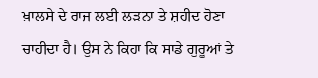ਖ਼ਾਲਸੇ ਦੇ ਰਾਜ ਲਈ ਲੜਨਾ ਤੇ ਸ਼ਹੀਦ ਹੋਣਾ ਚਾਹੀਦਾ ਹੈ। ਉਸ ਨੇ ਕਿਹਾ ਕਿ ਸਾਡੇ ਗੁਰੂਆਂ ਤੇ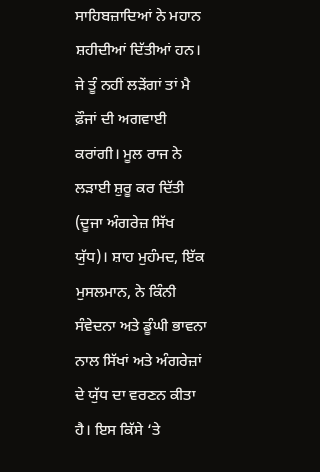ਸਾਹਿਬਜ਼ਾਦਿਆਂ ਨੇ ਮਹਾਨ ਸ਼ਹੀਦੀਆਂ ਦਿੱਤੀਆਂ ਹਨ। ਜੇ ਤੂੰ ਨਹੀਂ ਲੜੇਂਗਾਂ ਤਾਂ ਮੈ ਫ਼ੌਜਾਂ ਦੀ ਅਗਵਾਈ ਕਰਾਂਗੀ। ਮੂਲ ਰਾਜ ਨੇ ਲੜਾਈ ਸ਼ੁਰੂ ਕਰ ਦਿੱਤੀ (ਦੂਜਾ ਅੰਗਰੇਜ਼ ਸਿੱਖ ਯੁੱਧ)। ਸ਼ਾਹ ਮੁਹੰਮਦ, ਇੱਕ ਮੁਸਲਮਾਨ, ਨੇ ਕਿੰਨੀ ਸੰਵੇਦਨਾ ਅਤੇ ਡੂੰਘੀ ਭਾਵਨਾ ਨਾਲ ਸਿੱਖਾਂ ਅਤੇ ਅੰਗਰੇਜ਼ਾਂ ਦੇ ਯੁੱਧ ਦਾ ਵਰਣਨ ਕੀਤਾ ਹੈ। ਇਸ ਕਿੱਸੇ ‘ਤੇ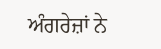ਅੰਗਰੇਜ਼ਾਂ ਨੇ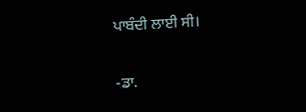ਪਾਬੰਦੀ ਲਾਈ ਸੀ।

-ਡਾ.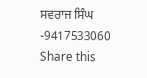ਸਵਰਾਜ ਸਿੰਘ
-9417533060
Share this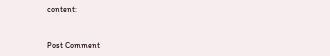content:


Post Comment